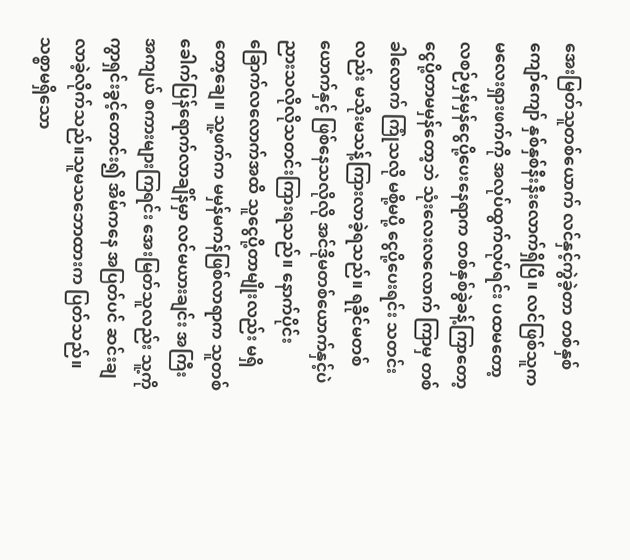အေးမြတ်သူတစ်ယောက် လင်နှင့်ကွဲခဲ့တာ တစ်နှစ်ကျော်ကျော် နှစ်နှစ်နီးနီးလောက်ရှိပြီ။ လင်ဖြစ်သူက မလေးရှားဖက်ကို အလုပ်ထွက်လုပ်ရင်း ပထမတော့ လစဉ်မှန်မှန်ငွေပို့ပေးနေရာက တစ်နှစ်ခွဲခန့်ကြာတော့ ငွေပို့တာမမှန်တော့ဘဲ သုံးလေးလလောက် ကြာမှ တစ်ခါလောက် ကြုံသလို မစို့မပို့ ငွေပို့ပေးရင်း သတင်းလည်း မသိုးမသန့်ကြားလာခဲ့ရသည်။ ရခိုင်မတစ်ယောက်နှင့် ဖြစ်နေသလိုလို အင်ဒိုမတစ်ယောက်နှင့်ပဲ ညားသလိုလိုသတင်းကြားရသည်။ နောက်ပိုင်း ခြောက်လလောက်အထိ သူငွေပို့တာမျိုးလည်း မရှိတော့ချေ။ သူ့ဖက်က မမှန်မကန်ဖြစ်လာရာက သူတစ်ခေါက်ပြန်ရောက်လာချိန်မှာ လင်မယားချင်း အကြီးအကျယ် စကားများကြရင်း အေးမြတ်သူလည်း သူ့ကိုကွာရှင်းခွင့်တောင်း၍ အိမ်ကနေ အပြတ်ပင် ဆင်းချလာခဲ့လိုက်သည်။သူမသဘောထားက ပြတ်သည်။ သစ္စာမရှိသော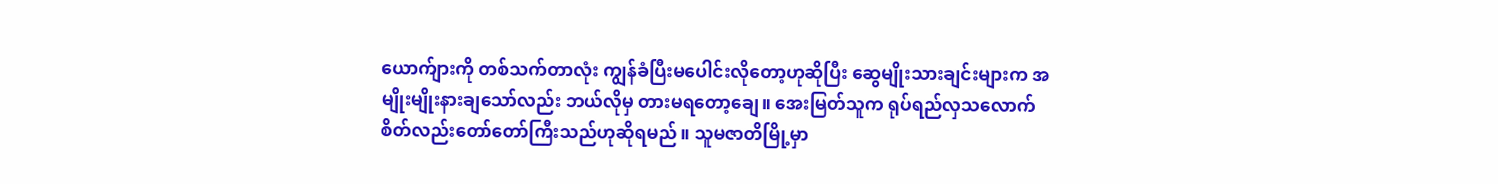ယောက်ျားကို တစ်သက်တာလုံး ကျွန်ခံပြီးမပေါင်းလိုတော့ဟုဆိုပြီး ဆွေမျိုးသားချင်းများက အမျိုးမျိုးနားချသော်လည်း ဘယ်လိုမှ တားမရတော့ချေ။ အေးမြတ်သူက ရုပ်ရည်လှသလောက် စိတ်လည်းတော်တော်ကြီးသည်ဟုဆိုရမည်။ သူမဇာတိမြို့မှာ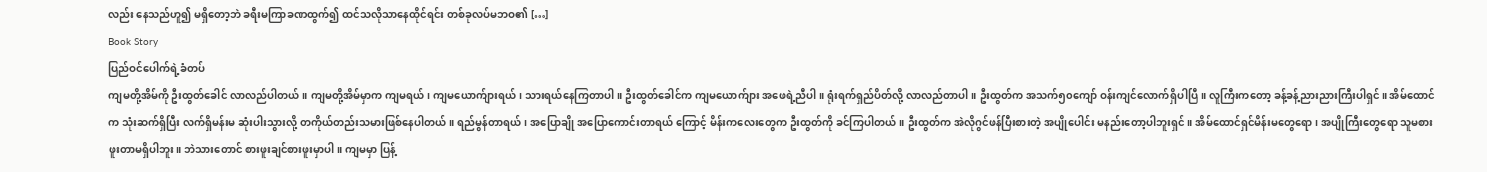လည်း နေသည်ဟူ၍ မရှိတော့ဘဲ ခရီးမကြာခဏထွက်၍ ထင်သလိုသာနေထိုင်ရင်း တစ်ခုလပ်မဘဝ၏ […]
Book Story
ပြည်ဝင်ပေါက်ရဲ့ခံတပ်
ကျမတို့အိမ်ကို ဦးထွတ်ခေါင် လာလည်ပါတယ်။ ကျမတို့အိမ်မှာက ကျမရယ်၊ ကျမယောက်ျားရယ်၊ သားရယ်နေကြတာပါ။ ဦးထွတ်ခေါင်က ကျမယောက်ျား အဖေရဲ့ညီပါ။ ရုံးရက်ရှည်ပိတ်လို့ လာလည်တာပါ။ ဦးထွတ်က အသက်၅၀ကျော် ဝန်းကျင်လောက်ရှိပါပြီ။ လူကြီးကတော့ ခန့်ခန့်ညားညားကြီးပါရှင်။ အိမ်ထောင်က သုံးဆက်ရှိပြီး လက်ရှိမန်းမ ဆုံးပါးသွားလို့ တကိုယ်တည်းသမားဖြစ်နေပါတယ်။ ရည်မွန်တာရယ်၊ အပြောချို အပြောကောင်းတာရယ် ကြောင့် မိန်းကလေးတွေက ဦးထွတ်ကို ခင်ကြပါတယ်။ ဦးထွတ်က အဲလိုဂွင်ဖန်ပြီးစားတဲ့ အပျိုပေါင်း မနည်းတော့ပါဘူးရှင်။ အိမ်ထောင်ရှင်မိန်းမတွေရော၊ အပျိုကြီးတွေရော သူမစားဖူးတာမရှိပါဘူး။ ဘဲသားတောင် စားဖူးချင်စားဖူးမှာပါ။ ကျမမှာ ပြန့်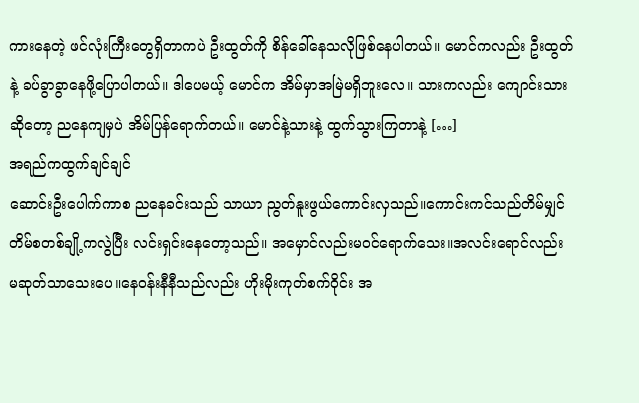ကားနေတဲ့ ဖင်လုံးကြီးတွေရှိတာကပဲ ဦးထွတ်ကို စိန်ခေါ်နေသလိုဖြစ်နေပါတယ်။ မောင်ကလည်း ဦးထွတ်နဲ့ ခပ်ခွာခွာနေဖို့ပြောပါတယ်။ ဒါပေမယ့် မောင်က အိမ်မှာအမြဲမရှိဘူးလေ။ သားကလည်း ကျောင်းသားဆိုတော့ ညနေကျမှပဲ အိမ်ပြန်ရောက်တယ်။ မောင်နဲ့သားနဲ့ ထွက်သွားကြတာနဲ့ […]
အရည်ကထွက်ချင်ချင်
ဆောင်းဦးပေါက်ကာစ ညနေခင်းသည် သာယာ ညွတ်နူးဖွယ်ကောင်းလှသည်။ကောင်းကင်သည်တိမ်မျှင် တိမ်စတစ်ချို့ကလွဲပြီး လင်းရှင်းနေတော့သည်။ အမှောင်လည်းမဝင်ရောက်သေး။အလင်းရောင်လည်း မဆုတ်သာသေးပေ။နေဝန်းနီနီသည်လည်း ဟိုးမိုးကုတ်စက်ဝိုင်း အ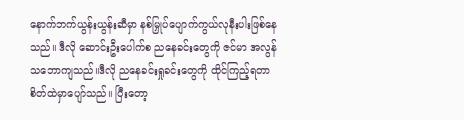နောက်ဘက်ယွန်းယွန်းဆီမှာ နစ်မြှုပ်ပျောက်ကွယ်လုနီးပါးဖြစ်နေသည်။ ဒီလို ဆောင်းဦးပေါက်စ ညနေခင်းတွေကို ဇင်မာ အလွန်သဘောကျသည်။ဒီလို ညနေခင်းရှုခင်းတွေကို ထိုင်ကြည့်ရတာ စိတ်ထဲမှာပျော်သည်။ ပြီးတော့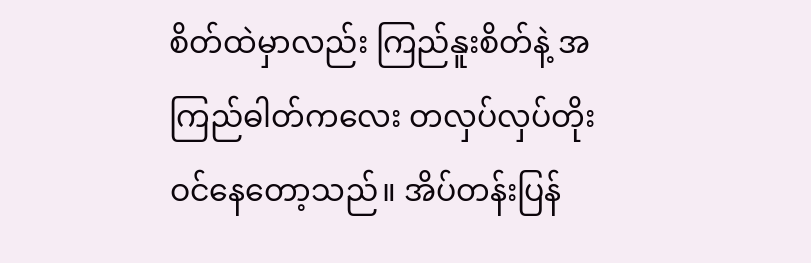စိတ်ထဲမှာလည်း ကြည်နူးစိတ်နဲ့ အကြည်ဓါတ်ကလေး တလှပ်လှပ်တိုးဝင်နေတော့သည်။ အိပ်တန်းပြန်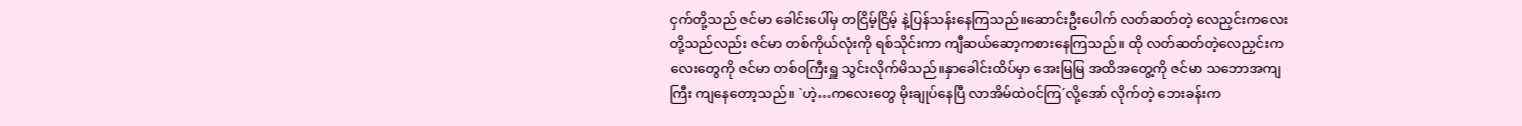ငှက်တို့သည် ဇင်မာ ခေါင်းပေါ်မှ တငြိမ့်ငြိမ့် နဲ့ပြန်သန်းနေကြသည်။ဆောင်းဦးပေါက် လတ်ဆတ်တဲ့ လေညှင်းကလေးတို့သည်လည်း ဇင်မာ တစ်ကိုယ်လုံးကို ရစ်သိုင်းကာ ကျီဆယ်ဆော့ကစားနေကြသည်။ ထို လတ်ဆတ်တဲ့လေညှင်းကလေးတွေကို ဇင်မာ တစ်ဝကြီးရှူ သွင်းလိုက်မိသည်။နှာခေါင်းထိပ်မှာ အေးမြမြ အထိအတွေ့ကို ဇင်မာ သဘောအကျကြီး ကျနေတော့သည်။ `ဟဲ့…ကလေးတွေ မိုးချုပ်နေပြီ လာအိမ်ထဲဝင်ကြ´လို့အော် လိုက်တဲ့ ဘေးခန်းက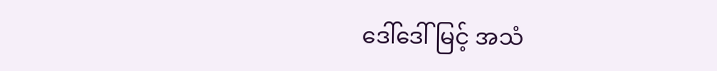ဒေါ်ဒေါ်မြင့် အသံ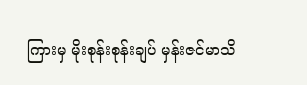ကြားမှ မိုးစုန်းစုန်းချပ် မှန်းဇင်မာသိ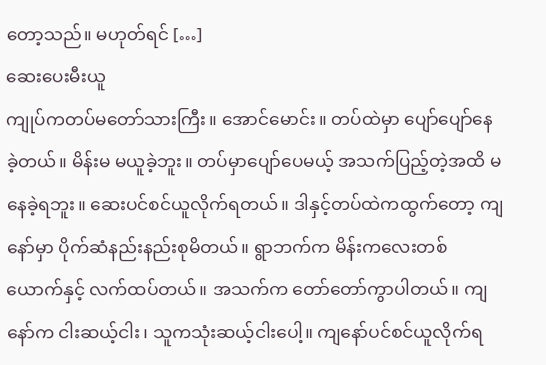တော့သည်။ မဟုတ်ရင် […]
ဆေးပေးမီးယူ
ကျုပ်ကတပ်မတော်သားကြီး။ အောင်မောင်း။ တပ်ထဲမှာ ပျော်ပျော်နေခဲ့တယ်။ မိန်းမ မယူခဲ့ဘူး။ တပ်မှာပျော်ပေမယ့် အသက်ပြည့်တဲ့အထိ မနေခဲ့ရဘူး။ ဆေးပင်စင်ယူလိုက်ရတယ်။ ဒါနှင့်တပ်ထဲကထွက်တော့ ကျနော်မှာ ပိုက်ဆံနည်းနည်းစုမိတယ်။ ရွာဘက်က မိန်းကလေးတစ်ယောက်နှင့် လက်ထပ်တယ်။ အသက်က တော်တော်ကွာပါတယ်။ ကျနော်က ငါးဆယ့်ငါး၊ သူကသုံးဆယ့်ငါးပေါ့။ ကျနော်ပင်စင်ယူလိုက်ရ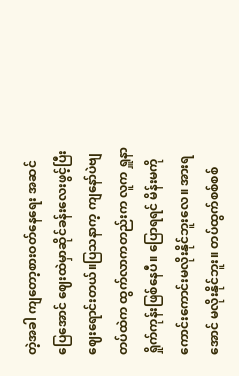တဲ့အခါ ကျတော့စားဝတ်နေရေး အဆင်ပြေအောင် ဈေးထဲမှာဆိုင်ခန်းလေးဖွင့်ပြီး ဈေးရောင်းတယ်။ပြသနာက့ ကျနော်ပဲဗျတပ်ထဲက ထွက်လာကတည်းက လူက ရှူနာရှိုက်ကုန်းဖြစ်နေပီ။ ပြောရရင် မိန်းမကို ကောင်းကောင်းမလိုးနိုင်ဘူးလေ။ အားရအောင် မလိုးနိုင်ဘူး။ တပ်ထွက်စစ်စစ်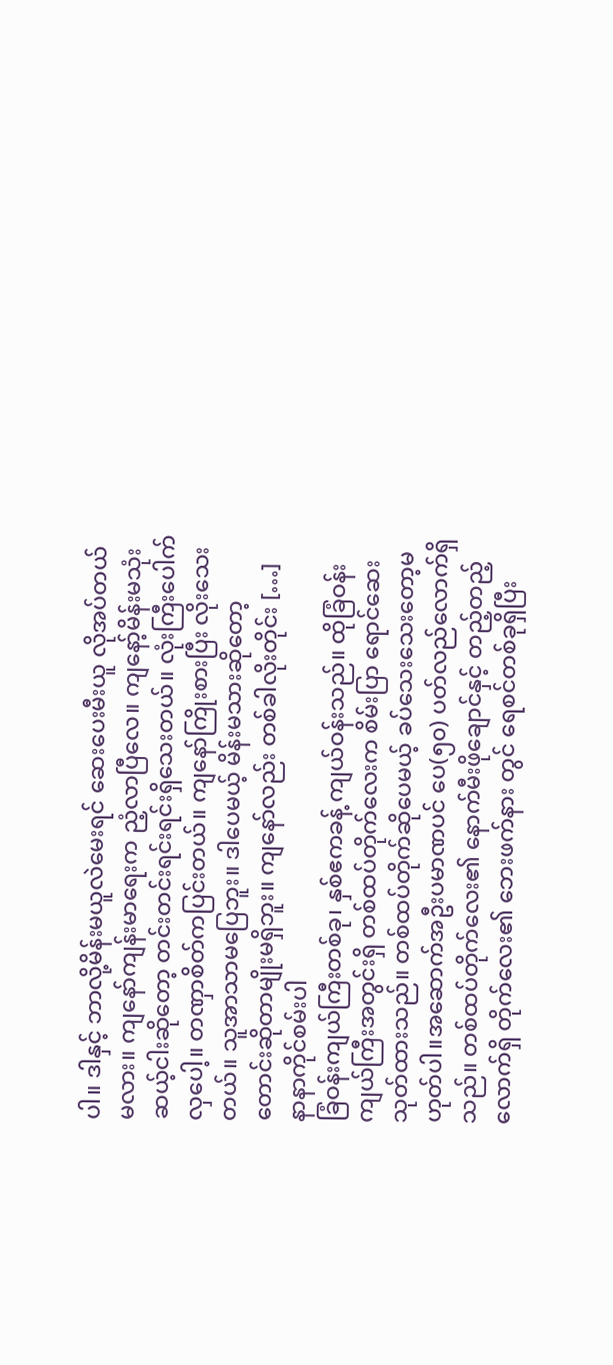ပါ။ ဒါနှင့် ဘာလို့မိန်းမယူလဲမေးရင် ဆေးပေးမီးယူ လိုအပ်တယ်မလား။ ကျနော်ကျန်းမာရေးက ညံ့လာပြီလေ။ ကျနော့်မိန်းမသုံးဆယ့်ငါးဆိုတော့ တင်းတင်းရင်းရင်းရှိသေးတယ်။ လုံးကြီးပေါက်လှပေါ့။ တဏှာစိတ်ကပြင်းတယ်။ ကျနော်ကြိုးစားပြီး လိုးသေး တယ်။ သူအာသာမပြေဘူး။ ဒါပေမယ့် မိန်းမသားဆိုတော့ တောင်းဆိုတာမျိုးမရှိဘူး။ ကျနော်လည်း တစ်ခါလိုးတိုင်း […]
နာနာကိုင်စမ်းပါ
ခြံဝန်းကျယ်ကြီးတစ်ခု၊ နှစ်ဧကခန့် ကျယ်ဝန်းသည်။ ထိုခြံဝန်းကျယ်ကြီးအတွင်းရှိ တစ်ထပ်တိုက်လေးက စိမ်းပြာ ရောင်ဆေးသုတ်ထားသည်။ တစ်ထပ်တိုက်ဆိုပေမယ့် ခပ်သေးသေးတော့မဟုတ်ပါ။အဆောက်အဦးပမာဏပင် ပေ(၅၀) ပတ်လည်လောက်ရှိသည်။ တစ်ထပ်တိုက်လေး၏ နောက်မီးဖိုချောင်နှင့် တည့်တည့်လောက်ရှိ တိုက်လေး၏ ဘေးဖက်နား တွင် ရေစင်တစ်ခုရှိပြီး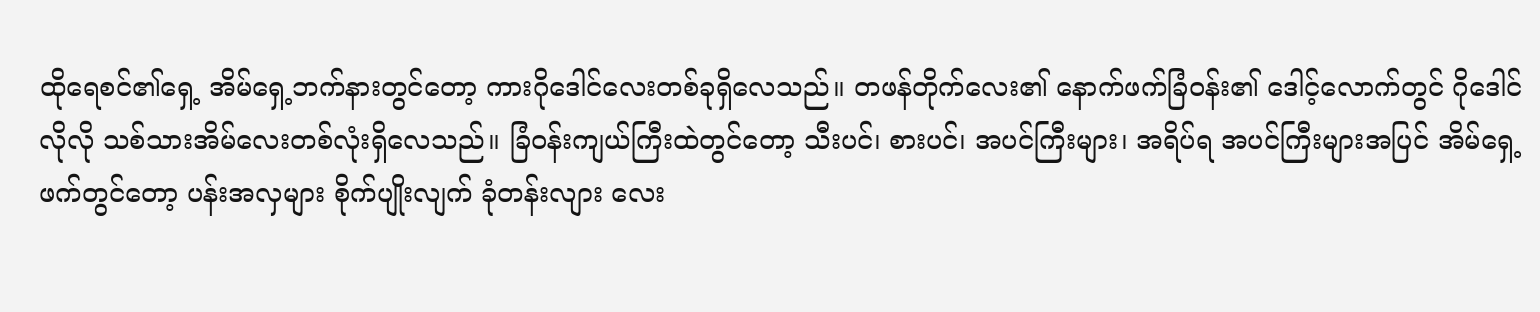ထိုရေစင်၏ရှေ့ အိမ်ရှေ့ဘက်နားတွင်တော့ ကားဂိုဒေါင်လေးတစ်ခုရှိလေသည်။ တဖန်တိုက်လေး၏ နောက်ဖက်ခြံဝန်း၏ ဒေါင့်လောက်တွင် ဂိုဒေါင်လိုလို သစ်သားအိမ်လေးတစ်လုံးရှိလေသည်။ ခြံဝန်းကျယ်ကြီးထဲတွင်တော့ သီးပင်၊ စားပင်၊ အပင်ကြီးများ၊ အရိပ်ရ အပင်ကြီးများအပြင် အိမ်ရှေ့ဖက်တွင်တော့ ပန်းအလှများ စိုက်ပျိုးလျက် ခုံတန်းလျား လေး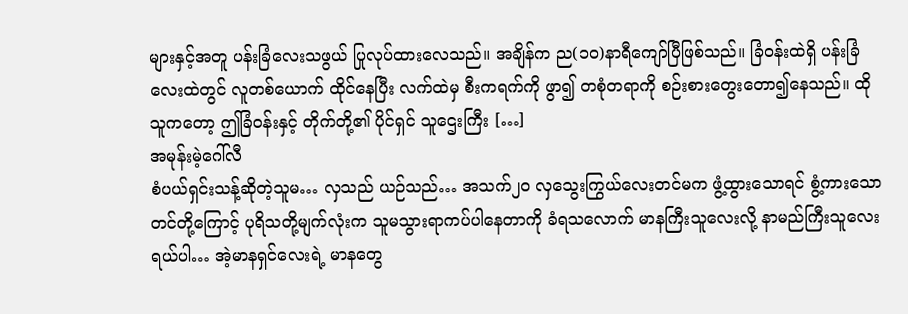များနှင့်အတူ ပန်းခြံလေးသဖွယ် ပြုလုပ်ထားလေသည်။ အချိန်က ည(၁၀)နာရီကျော်ပြီဖြစ်သည်။ ခြံဝန်းထဲရှိ ပန်းခြံလေးထဲတွင် လူတစ်ယောက် ထိုင်နေပြီး လက်ထဲမှ စီးကရက်ကို ဖွာ၍ တစုံတရာကို စဉ်းစားတွေးတော၍နေသည်။ ထိုသူကတော့ ဤခြံဝန်းနှင့် တိုက်တို့၏ ပိုင်ရှင် သူဌေးကြီး […]
အမုန်းမဲ့ဂေါ်လီ
စံပယ်ရှင်းသန့်ဆိုတဲ့သူမ… လှသည် ယဉ်သည်… အသက်၂၀ လှသွေးကြွယ်လေးတင်မက ဖွံ့ထွားသောရင် စွံ့ကားသောတင်တို့ကြောင့် ပုရိသတို့မျက်လုံးက သူမသွားရာကပ်ပါနေတာကို ခံရသလောက် မာနကြီးသူလေးလို့ နာမည်ကြီးသူလေးရယ်ပါ… အဲ့မာနရှင်လေးရဲ့ မာနတွေ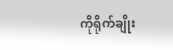ကိုရိုက်ချိုး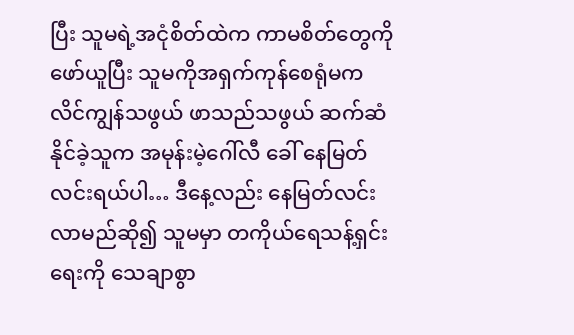ပြီး သူမရဲ့အငုံစိတ်ထဲက ကာမစိတ်တွေကို ဖော်ယူပြီး သူမကိုအရှက်ကုန်စေရုံမက လိင်ကျွန်သဖွယ် ဖာသည်သဖွယ် ဆက်ဆံနိုင်ခဲ့သူက အမုန်းမဲ့ဂေါ်လီ ခေါ် နေမြတ်လင်းရယ်ပါ… ဒီနေ့လည်း နေမြတ်လင်းလာမည်ဆို၍ သူမမှာ တကိုယ်ရေသန့်ရှင်းရေးကို သေချာစွာ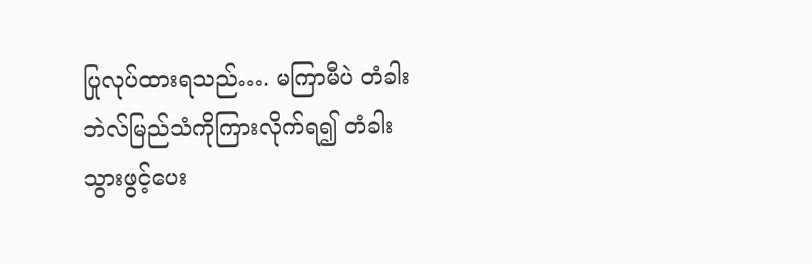ပြုလုပ်ထားရသည်…. မကြာမီပဲ တံခါးဘဲလ်မြည်သံကိုကြားလိုက်ရ၍ တံခါးသွားဖွင့်ပေး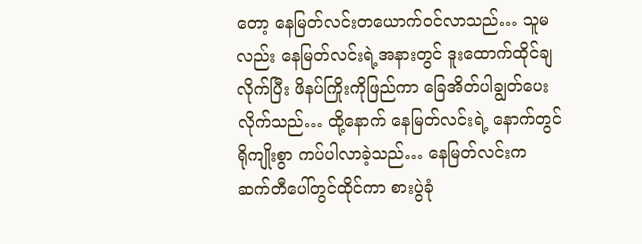တော့ နေမြတ်လင်းတယောက်ဝင်လာသည်… သူမလည်း နေမြတ်လင်းရဲ့အနားတွင် ဒူးထောက်ထိုင်ချလိုက်ပြီး ဖိနပ်ကြိုးကိုဖြည်ကာ ခြေအိတ်ပါချွတ်ပေးလိုက်သည်… ထို့နောက် နေမြတ်လင်းရဲ့ နောက်တွင်ရိုကျိုးစွာ ကပ်ပါလာခဲ့သည်… နေမြတ်လင်းက ဆက်တီပေါ်တွင်ထိုင်ကာ စားပွဲခုံ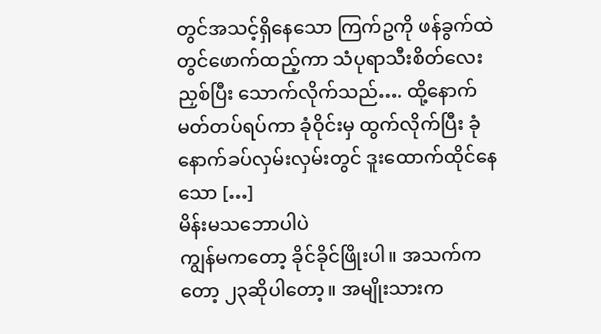တွင်အသင့်ရှိနေသော ကြက်ဥကို ဖန်ခွက်ထဲတွင်ဖောက်ထည့်ကာ သံပုရာသီးစိတ်လေးညှစ်ပြီး သောက်လိုက်သည်…. ထို့နောက် မတ်တပ်ရပ်ကာ ခုံဝိုင်းမှ ထွက်လိုက်ပြီး ခုံနောက်ခပ်လှမ်းလှမ်းတွင် ဒူးထောက်ထိုင်နေသော […]
မိန်းမသဘောပါပဲ
ကျွန်မကတော့ ခိုင်ခိုင်ဖြိုးပါ။ အသက်ကတော့ ၂၃ဆိုပါတော့။ အမျိုးသားက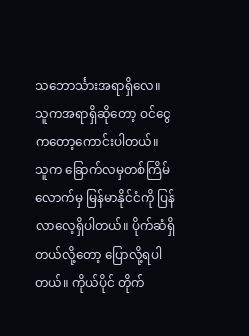သဘောင်္သားအရာရှိလေ။ သူကအရာရှိဆိုတော့ ဝင်ငွေကတော့ကောင်းပါတယ်။ သူက ခြောက်လမှတစ်ကြိမ်လောက်မှ မြန်မာနိုင်ငံကို ပြန်လာလေ့ရှိပါတယ်။ ပိုက်ဆံရှိတယ်လို့တော့ ပြောလို့ရပါတယ်။ ကိုယ်ပိုင် တိုက်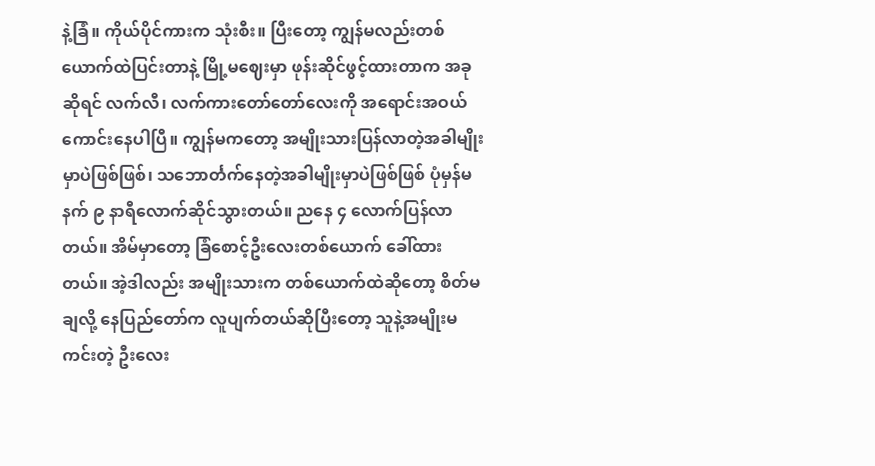နဲ့ခြံ။ ကိုယ်ပိုင်ကားက သုံးစီး။ ပြီးတော့ ကျွန်မလည်းတစ်ယောက်ထဲပြင်းတာနဲ့ မြို့မဈေးမှာ ဖုန်းဆိုင်ဖွင့်ထားတာက အခုဆိုရင် လက်လီ၊ လက်ကားတော်တော်လေးကို အရောင်းအဝယ်ကောင်းနေပါပြီ။ ကျွန်မကတော့ အမျိုးသားပြန်လာတဲ့အခါမျိုးမှာပဲဖြစ်ဖြစ်၊ သဘောင်္တက်နေတဲ့အခါမျိုးမှာပဲဖြစ်ဖြစ် ပုံမှန်မနက် ၉ နာရီလောက်ဆိုင်သွားတယ်။ ညနေ ၄ လောက်ပြန်လာတယ်။ အိမ်မှာတော့ ခြံစောင့်ဦးလေးတစ်ယောက် ခေါ်ထားတယ်။ အဲ့ဒါလည်း အမျိုးသားက တစ်ယောက်ထဲဆိုတော့ စိတ်မချလို့ နေပြည်တော်က လူပျက်တယ်ဆိုပြီးတော့ သူနဲ့အမျိုးမကင်းတဲ့ ဦးလေး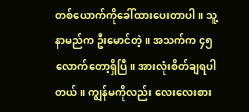တစ်ယောက်ကိုခေါ်ထားပေးတာပါ။ သူ့နာမည်က ဦးမောင်တဲ့။ အသက်က ၄၅ လောက်တော့ရှိပြီ။ အားလုံးစိတ်ချရပါတယ်။ ကျွန်မကိုလည်း လေးလေးစား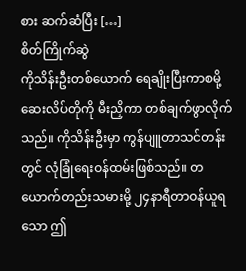စား ဆက်ဆံပြီး […]
စိတ်ကြိုက်ဆွဲ
ကိုသိန်းဦးတစ်ယောက် ရေချိုးပြီးကာစမို့ ဆေးလိပ်တိုကို မီးညှိကာ တစ်ချက်ဖွာလိုက်သည်။ ကိုသိန်းဦးမှာ ကွန်ပျူတာသင်တန်းတွင် လုံခြုံရေးဝန်ထမ်းဖြစ်သည်။ တယောက်တည်းသမားမို့ ၂၄နာရီတာဝန်ယူရသော ဤ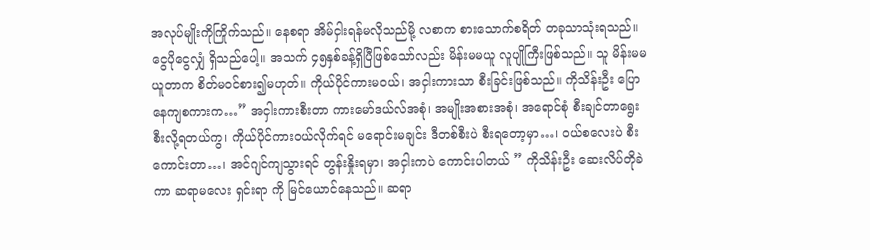အလုပ်မျိုးကိုကြိုက်သည်။ နေစရာ အိမ်ငှါးရန်မလိုသည်မို့ လစာက စားသောက်စရိတ် တခုသာသုံးရသည်။ ငွေပိုငွေလျှံ ရှိသည်ပေါ့။ အသက် ၄၅နှစ်ခန့်ရှိပြီဖြစ်သော်လည်း မိန်းမမယူ လူပျိုကြီးဖြစ်သည်။ သူ မိန်းမမယူတာက စိတ်မဝင်စား၍မဟုတ်။ ကိုယ်ပိုင်ကားမဝယ်၊ အငှါးကားသာ စီးခြင်းဖြစ်သည်။ ကိုသိန်းဦး ပြောနေကျစကားက…” အငှါးကားစီးတာ ကားမော်ဒယ်လ်အစုံ၊ အမျိုးအစားအစုံ၊ အရောင်စုံ စီးချင်တာရွေးစီးလို့ရတယ်ကွ၊ ကိုယ်ပိုင်ကားဝယ်လိုက်ရင် မရောင်းမချင်း ဒီတစ်စီးပဲ စီးရတော့မှာ…၊ ဝယ်စလေးပဲ စီးကောင်းတာ…၊ အင်ဂျင်ကျသွားရင် တွန်းနှိုးရမှာ၊ အငှါးကပဲ ကောင်းပါတယ် ” ကိုသိန်းဦး ဆေးလိပ်တိုခဲကာ ဆရာမလေး ရှင်းရာ ကို မြင်ယောင်နေသည်။ ဆရာ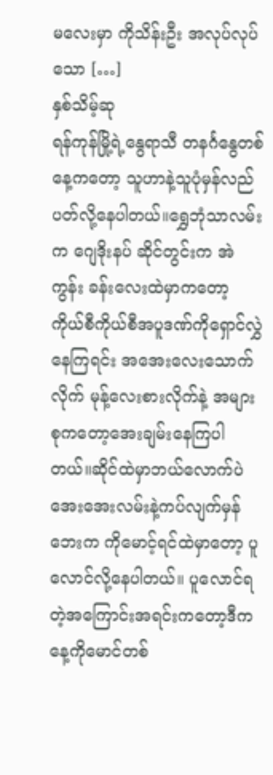မလေးမှာ ကိုသိန်းဦး အလုပ်လုပ်သော […]
နှစ်သိမ့်ဆု
ရန်ကုန်မြို့ရဲ့နွေရာသီ တနင်္ဂနွေတစ်နေ့ကတော့ သူဟာနဲ့သူပုံမှန်လည်ပတ်လို့နေပါတယ်။ရွှေဘုံသာလမ်းက ဂျေဒိုးနပ် ဆိုင်တွင်းက အဲကွန်း ခန်းလေးထဲမှာကတော့ ကိုယ်စီကိုယ်စီအပူဒဏ်ကိုရှောင်လွှဲနေကြရင်း အအေးလေးသောက်လိုက် မုန့်လေးစားလိုက်နဲ့ အများစုကတော့အေးချမ်းနေကြပါတယ်။ဆိုင်ထဲမှာဘယ်လောက်ပဲ အေးအေးလမ်းနဲ့ကပ်လျက်မှန်ဘေးက ကိုမောင့်ရင်ထဲမှာတော့ ပူလောင်လို့နေပါတယ်။ ပူလောင်ရတဲ့အကြောင်းအရင်းကတော့ဒီကနေ့ကိုမောင်တစ်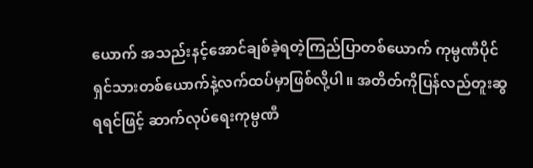ယောက် အသည်းနင့်အောင်ချစ်ခဲ့ရတဲ့ကြည်ပြာတစ်ယောက် ကုမ္ပဏီပိုင်ရှင်သားတစ်ယောက်နဲ့လက်ထပ်မှာဖြစ်လို့ပါ။ အတိတ်ကိုပြန်လည်တူးဆွရရင်ဖြင့် ဆာက်လုပ်ရေးကုမ္ပဏီ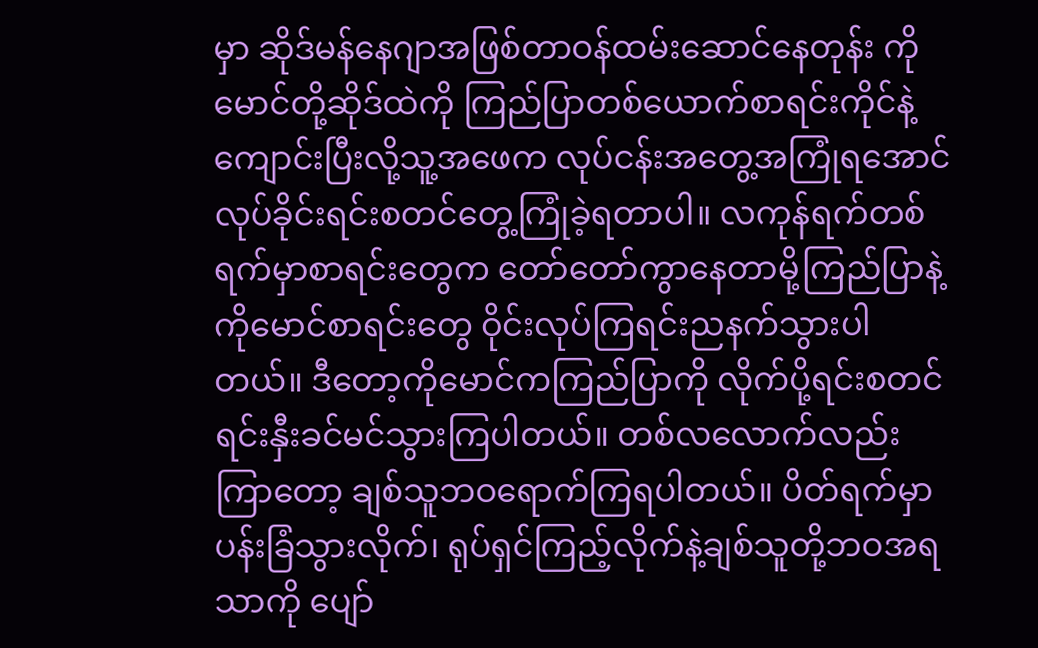မှာ ဆိုဒ်မန်နေဂျာအဖြစ်တာဝန်ထမ်းဆောင်နေတုန်း ကိုမောင်တို့ဆိုဒ်ထဲကို ကြည်ပြာတစ်ယောက်စာရင်းကိုင်နဲ့ကျောင်းပြီးလို့သူ့အဖေက လုပ်ငန်းအတွေ့အကြုံရအောင် လုပ်ခိုင်းရင်းစတင်တွေ့ကြုံခဲ့ရတာပါ။ လကုန်ရက်တစ်ရက်မှာစာရင်းတွေက တော်တော်ကွာနေတာမို့ကြည်ပြာနဲ့ကိုမောင်စာရင်းတွေ ဝိုင်းလုပ်ကြရင်းညနက်သွားပါတယ်။ ဒီတော့ကိုမောင်ကကြည်ပြာကို လိုက်ပို့ရင်းစတင်ရင်းနှီးခင်မင်သွားကြပါတယ်။ တစ်လလောက်လည်းကြာတော့ ချစ်သူဘဝရောက်ကြရပါတယ်။ ပိတ်ရက်မှာပန်းခြံသွားလိုက်၊ ရုပ်ရှင်ကြည့်လိုက်နဲ့ချစ်သူတို့ဘဝအရသာကို ပျော်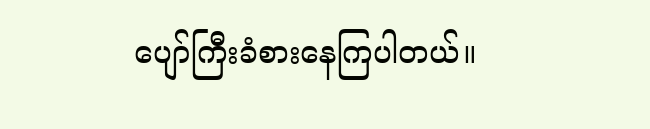ပျော်ကြီးခံစားနေကြပါတယ်။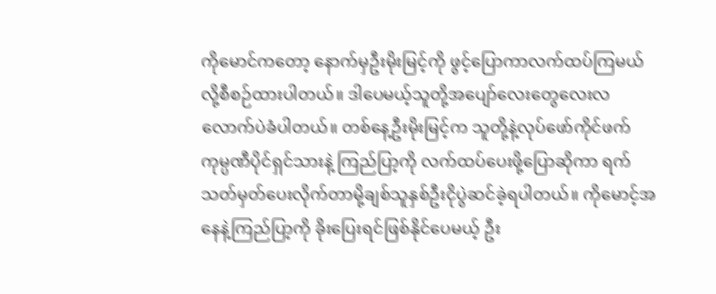ကိုမောင်ကတော့ နောက်မှဦးမိုးမြင့်ကို ဖွင့်ပြောကာလက်ထပ်ကြမယ်လို့စီစဉ်ထားပါတယ်။ ဒါပေမယ့်သူတို့အပျော်လေးတွေလေးလလောက်ပဲခံပါတယ်။ တစ်နေ့ဦးမိုးမြင့်က သူတို့နဲ့လုပ်ဖော်ကိုင်ဖက်ကုမ္ပဏီပိုင်ရှင်သားနဲ့ ကြည်ပြာ့ကို လက်ထပ်ပေးဖို့ပြောဆိုကာ ရက်သတ်မှတ်ပေးလိုက်တာမို့ချစ်သူနှစ်ဦးငိုပွဲဆင်ခဲ့ရပါတယ်။ ကိုမောင့်အနေနဲ့ကြည်ပြာ့ကို ခိုးပြေးရင်ဖြစ်နိုင်ပေမယ့် ဦး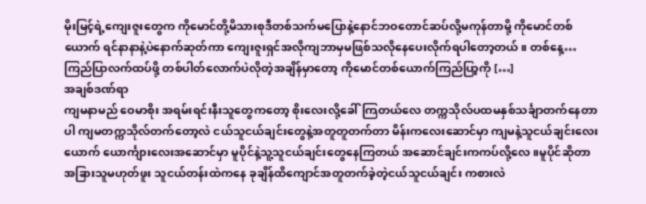မိုးမြင့်ရဲ့ကျေးဇူးတွေက ကိုမောင်တို့မိသားစုဒီတစ်သက်မပြောနဲ့နောင်ဘဝတောင်ဆပ်လို့မကုန်တာမို့ ကိုမောင်တစ်ယောက် ရင်နာနာနဲ့ပဲနောက်ဆုတ်ကာ ကျေးဇူးရှင်အလိုကျဘာမှမဖြစ်သလိုနေပေးလိုက်ရပါတော့တယ်။ တစ်နေ့… ကြည်ပြာလက်ထပ်ဖို့ တစ်ပါတ်လောက်ပဲလိုတဲ့အချိန်မှာတော့ ကိုမောင်တစ်ယောက်ကြည်ပြာ့ကို […]
အချစ်ဒဏ်ရာ
ကျမနာမည် ဝေမာစိုး အရမ်းရင်းနီးသူတွေကတော့ စိုးလေးလို့ခေါ်ကြတယ်လေ တက္ကသိုလ်ပထမနှစ်သင်္ချာတက်နေတာပါ ကျမတက္ကသိုလ်တက်တော့လဲ ငယ်သူငယ်ချင်းတွေနဲ့အတူတူတက်တာ မိန်းကလေးဆောင်မှာ ကျမနဲ့သူငယ်ချင်းလေးယောက် ယောင်္ကျားလေးအဆောင်မှာ မူပိုင်နဲ့သူ့သူငယ်ချင်းတွေနေကြတယ် အဆောင်ချင်းကကပ်လို့လေ။မူပိုင်ဆိုတာ အခြားသူမဟုတ်ဖူး သူငယ်တန်းထဲကနေ ခုချိန်ထိကျောင်အတူတက်ခဲ့တဲ့ငယ်သူငယ်ချင်း ကစားလဲ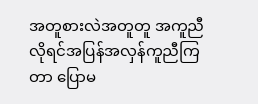အတူစားလဲအတူတူ အကူညီလိုရင်အပြန်အလှန်ကူညီကြတာ ပြောမ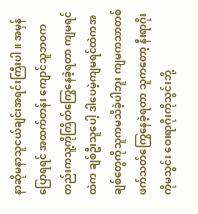နာဆိုမနာသူငယ်ချင်းအရင်းကြီးပါ။ အမှန်ပြောရရင် အထက်တန်း ကျောင်သူဘဝကတည်းကသူ့ကိုကြိတ်ကြွေနေခဲ့ရတာ ကျမရင်ထဲက ချစ်ဦးသူပေါ့ ဒါပေမဲ့ကျမရင်ထဲကအချစ်တွေကိုသူကမသိခဲ့ပါဘူး ကျမကသာတစ်ဖက်သတ်ကြွေနေခဲ့ရတာ သူကတော့ နီးရာဂိုးကိုမသွင်း ဝေးရာဂိုးကိုသွင်းဘို့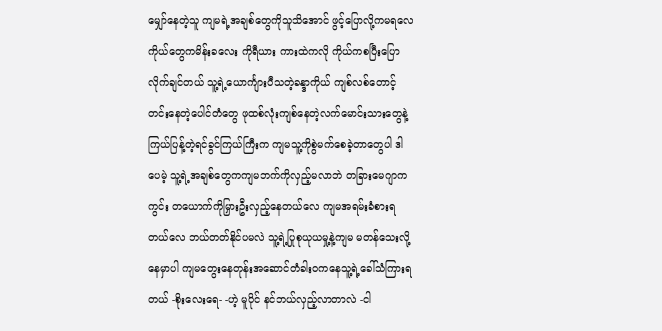မျှော်နေတဲ့သူ ကျမရဲ့အချစ်တွေကိုသူသိအောင် ဖွင့်ပြောလို့ကမရလေ ကိုယ်တွေကမိန်းခလေး ကိုရီယား ကားထဲကလို ကိုယ်ကစပြီးပြောလိုက်ချင်တယ် သူ့ရဲ့ယောင်္ကျားပီသတဲ့ခန္ဒာကိုယ် ကျစ်လစ်တောင့်တင်းနေတဲ့ပေါင်တံတွေ ဖုထစ်လုံးကျစ်နေတဲ့လက်မောင်းသားတွေနဲ့ ကြယ်ပြန့်တဲ့ရင်ခွင်ကြယ်ကြီးက ကျမသူ့ကိုစွဲမက်စေခဲ့တာတွေပါ ဒါပေမဲ့ သူ့ရဲ့အချစ်တွေကကျမဘက်ကိုလှည့်မလာဘဲ တခြားမေဂျာက ကွင်း တယောက်ကိုမြှားဦးလှည့်နေတယ်လေ ကျမအရမ်းခံစားရတယ်လေ ဘယ်တတ်နိုင်ပမလဲ သူ့ရဲ့ပြုစုယုယမှု့နဲ့ကျမ မတန်သေးလို့နေမှာပါ ကျမတွေးနေတုန်းအဆောင်တံခါးဝကနေသူ့ရဲ့ခေါ်သံကြားရတယ် -စိုးလေးရေ- -ဟဲ့ မူပိုင် နင်ဘယ်လှည့်လာတာလဲ -ငါ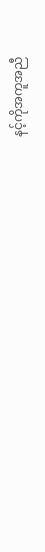နင့်ကိုအကူအညီ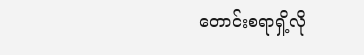တောင်းစရာရှိ့လို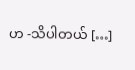ဟ -သိပါတယ် […]